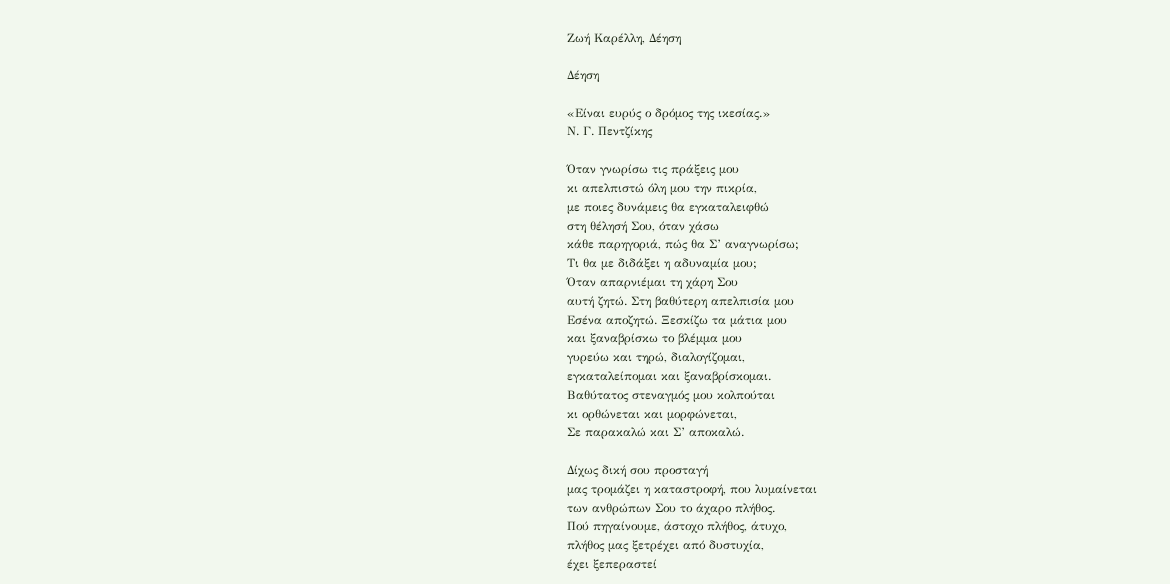Ζωή Καρέλλη, Δέηση

Δέηση

«Είναι ευρύς ο δρόμος της ικεσίας.»
Ν. Γ. Πεντζίκης

Όταν γνωρίσω τις πράξεις μου
κι απελπιστώ όλη μου την πικρία,
με ποιες δυνάμεις θα εγκαταλειφθώ
στη θέλησή Σου, όταν χάσω
κάθε παρηγοριά, πώς θα Σ’ αναγνωρίσω;
Τι θα με διδάξει η αδυναμία μου;
Όταν απαρνιέμαι τη χάρη Σου
αυτή ζητώ. Στη βαθύτερη απελπισία μου
Εσένα αποζητώ. Ξεσκίζω τα μάτια μου
και ξαναβρίσκω το βλέμμα μου
γυρεύω και τηρώ, διαλογίζομαι,
εγκαταλείπομαι και ξαναβρίσκομαι.
Βαθύτατος στεναγμός μου κολπούται
κι ορθώνεται και μορφώνεται,
Σε παρακαλώ και Σ’ αποκαλώ.

Δίχως δική σου προσταγή
μας τρομάζει η καταστροφή, που λυμαίνεται
των ανθρώπων Σου το άχαρο πλήθος.
Πού πηγαίνουμε, άστοχο πλήθος, άτυχο,
πλήθος μας ξετρέχει από δυστυχία,
έχει ξεπεραστεί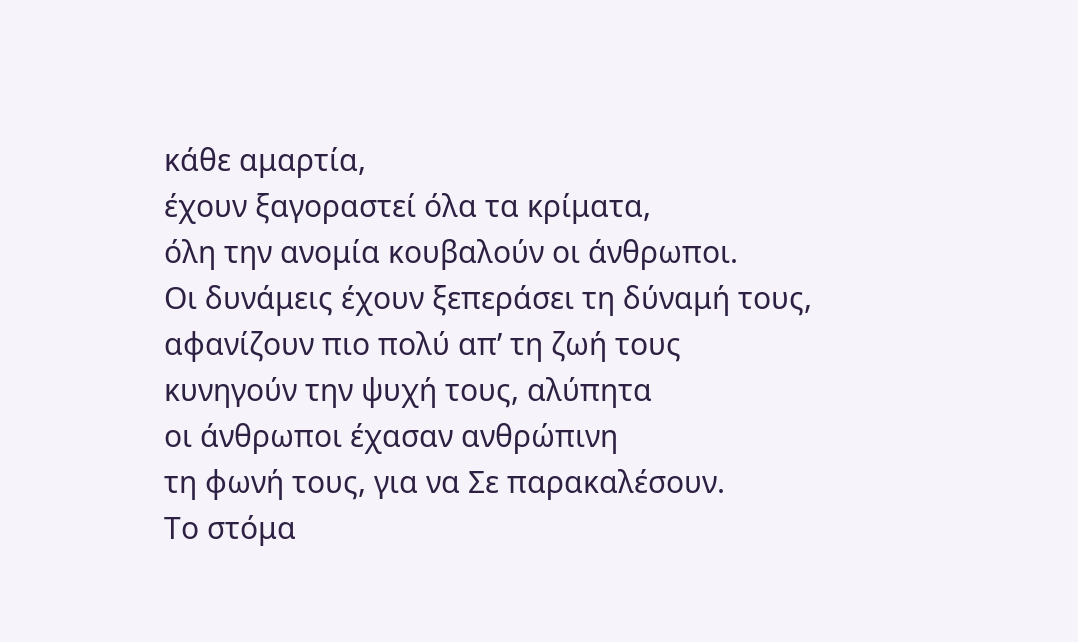κάθε αμαρτία,
έχουν ξαγοραστεί όλα τα κρίματα,
όλη την ανομία κουβαλούν οι άνθρωποι.
Οι δυνάμεις έχουν ξεπεράσει τη δύναμή τους,
αφανίζουν πιο πολύ απ’ τη ζωή τους
κυνηγούν την ψυχή τους, αλύπητα
οι άνθρωποι έχασαν ανθρώπινη
τη φωνή τους, για να Σε παρακαλέσουν.
Το στόμα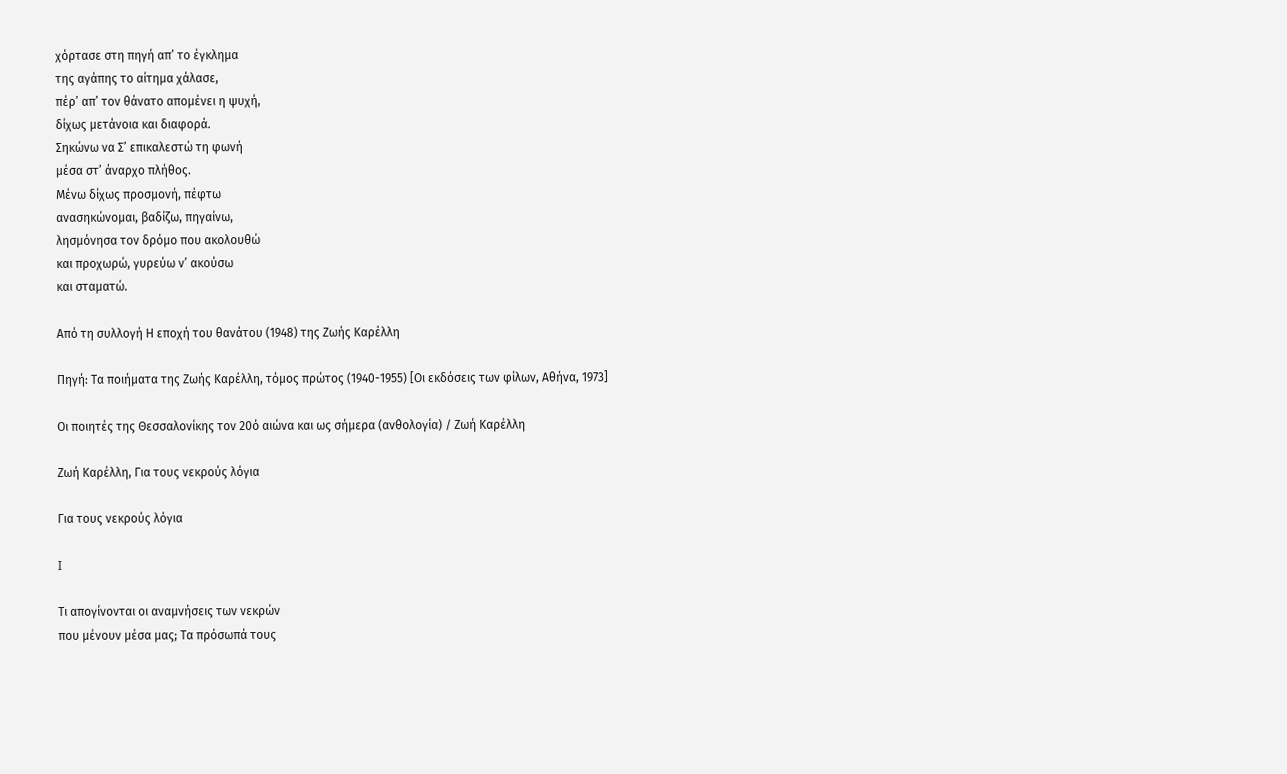χόρτασε στη πηγή απ’ το έγκλημα
της αγάπης το αίτημα χάλασε,
πέρ’ απ’ τον θάνατο απομένει η ψυχή,
δίχως μετάνοια και διαφορά.
Σηκώνω να Σ’ επικαλεστώ τη φωνή
μέσα στ’ άναρχο πλήθος.
Μένω δίχως προσμονή, πέφτω
ανασηκώνομαι, βαδίζω, πηγαίνω,
λησμόνησα τον δρόμο που ακολουθώ
και προχωρώ, γυρεύω ν’ ακούσω
και σταματώ.

Από τη συλλογή Η εποχή του θανάτου (1948) της Ζωής Καρέλλη

Πηγή: Τα ποιήματα της Ζωής Καρέλλη, τόμος πρώτος (1940-1955) [Οι εκδόσεις των φίλων, Αθήνα, 1973]

Οι ποιητές της Θεσσαλονίκης τον 20ό αιώνα και ως σήμερα (ανθολογία) / Ζωή Καρέλλη

Ζωή Καρέλλη, Για τους νεκρούς λόγια

Για τους νεκρούς λόγια

I

Τι απογίνονται οι αναμνήσεις των νεκρών
που μένουν μέσα μας; Τα πρόσωπά τους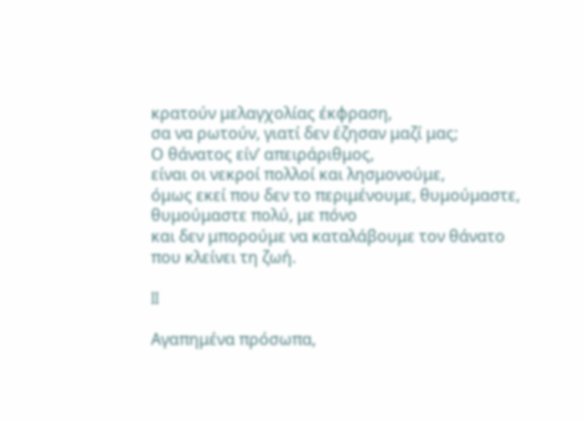κρατούν μελαγχολίας έκφραση,
σα να ρωτούν, γιατί δεν έζησαν μαζί μας;
Ο θάνατος είν’ απειράριθμος,
είναι οι νεκροί πολλοί και λησμονούμε,
όμως εκεί που δεν το περιμένουμε, θυμούμαστε,
θυμούμαστε πολύ, με πόνο
και δεν μπορούμε να καταλάβουμε τον θάνατο
που κλείνει τη ζωή.

II

Αγαπημένα πρόσωπα,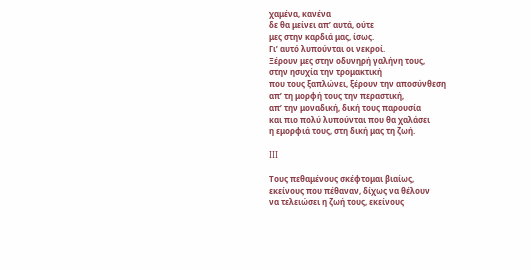χαμένα, κανένα
δε θα μείνει απ’ αυτά, ούτε
μες στην καρδιά μας, ίσως.
Γι’ αυτό λυπούνται οι νεκροί.
Ξέρουν μες στην οδυνηρή γαλήνη τους,
στην ησυχία την τρομακτική
που τους ξαπλώνει, ξέρουν την αποσύνθεση
απ’ τη μορφή τους την περαστική,
απ’ την μοναδική, δική τους παρουσία
και πιο πολύ λυπούνται που θα χαλάσει
η εμορφιά τους, στη δική μας τη ζωή.

III

Τους πεθαμένους σκέφτομαι βιαίως,
εκείνους που πέθαναν, δίχως να θέλουν
να τελειώσει η ζωή τους, εκείνους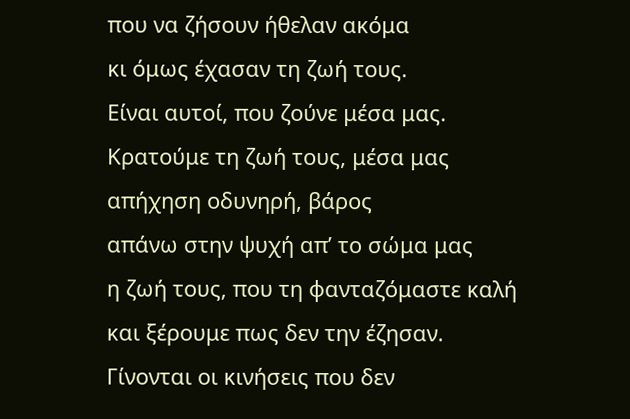που να ζήσουν ήθελαν ακόμα
κι όμως έχασαν τη ζωή τους.
Είναι αυτοί, που ζούνε μέσα μας.
Κρατούμε τη ζωή τους, μέσα μας
απήχηση οδυνηρή, βάρος
απάνω στην ψυχή απ’ το σώμα μας
η ζωή τους, που τη φανταζόμαστε καλή
και ξέρουμε πως δεν την έζησαν.
Γίνονται οι κινήσεις που δεν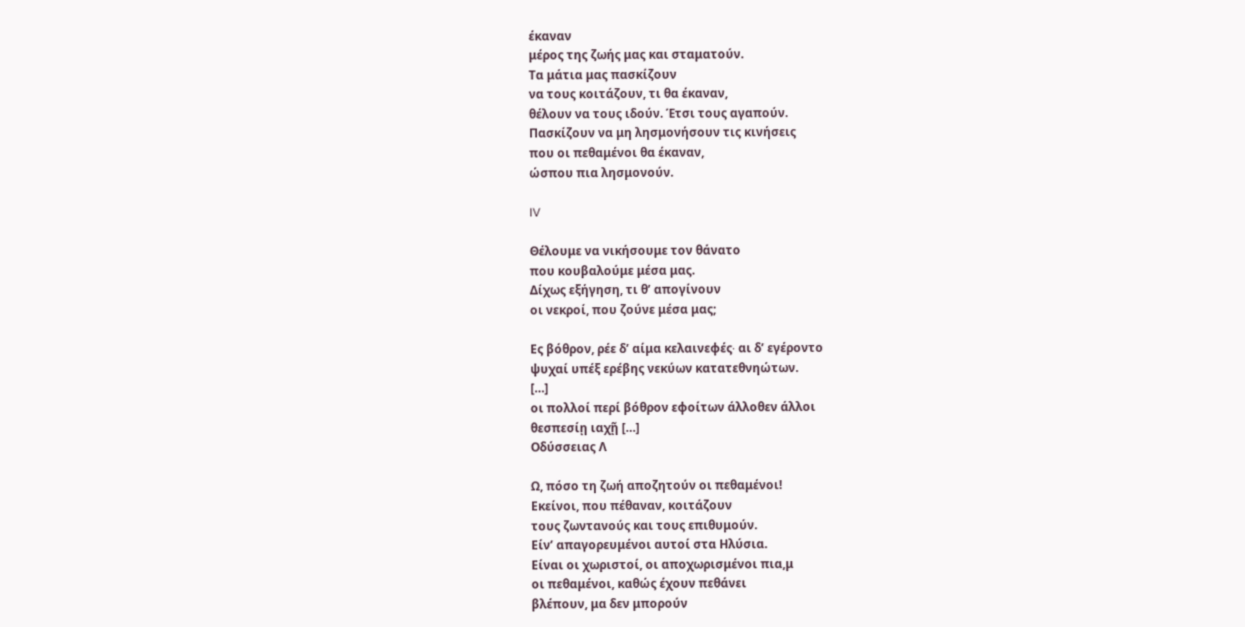έκαναν
μέρος της ζωής μας και σταματούν.
Τα μάτια μας πασκίζουν
να τους κοιτάζουν, τι θα έκαναν,
θέλουν να τους ιδούν. Έτσι τους αγαπούν.
Πασκίζουν να μη λησμονήσουν τις κινήσεις
που οι πεθαμένοι θα έκαναν,
ώσπου πια λησμονούν.

IV

Θέλουμε να νικήσουμε τον θάνατο
που κουβαλούμε μέσα μας.
Δίχως εξήγηση, τι θ’ απογίνουν
οι νεκροί, που ζούνε μέσα μας;

Ες βόθρον, ρέε δ’ αίμα κελαινεφές∙ αι δ’ εγέροντο
ψυχαί υπέξ ερέβης νεκύων κατατεθνηώτων.
[…]
οι πολλοί περί βόθρον εφοίτων άλλοθεν άλλοι
θεσπεσίῃ ιαχῇ […]
Οδύσσειας Λ

Ω, πόσο τη ζωή αποζητούν οι πεθαμένοι!
Εκείνοι, που πέθαναν, κοιτάζουν
τους ζωντανούς και τους επιθυμούν.
Είν’ απαγορευμένοι αυτοί στα Ηλύσια.
Είναι οι χωριστοί, οι αποχωρισμένοι πια,μ
οι πεθαμένοι, καθώς έχουν πεθάνει
βλέπουν, μα δεν μπορούν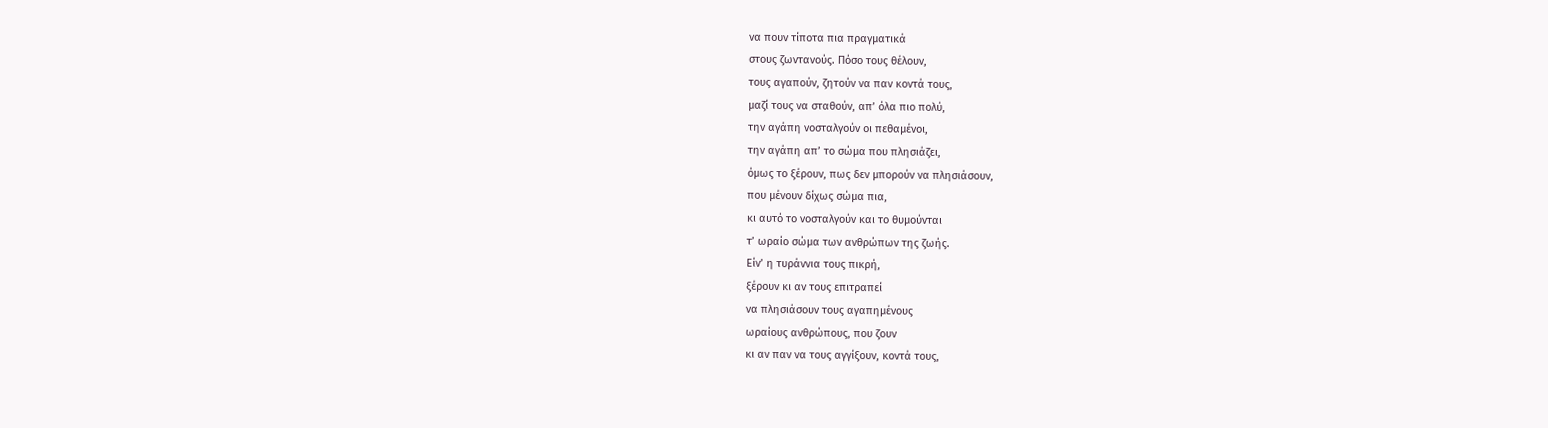να πουν τίποτα πια πραγματικά
στους ζωντανούς. Πόσο τους θέλουν,
τους αγαπούν, ζητούν να παν κοντά τους,
μαζί τους να σταθούν, απ’ όλα πιο πολύ,
την αγάπη νοσταλγούν οι πεθαμένοι,
την αγάπη απ’ το σώμα που πλησιάζει,
όμως το ξέρουν, πως δεν μπορούν να πλησιάσουν,
που μένουν δίχως σώμα πια,
κι αυτό το νοσταλγούν και το θυμούνται
τ’ ωραίο σώμα των ανθρώπων της ζωής.
Είν’ η τυράννια τους πικρή,
ξέρουν κι αν τους επιτραπεί
να πλησιάσουν τους αγαπημένους
ωραίους ανθρώπους, που ζουν
κι αν παν να τους αγγίξουν, κοντά τους,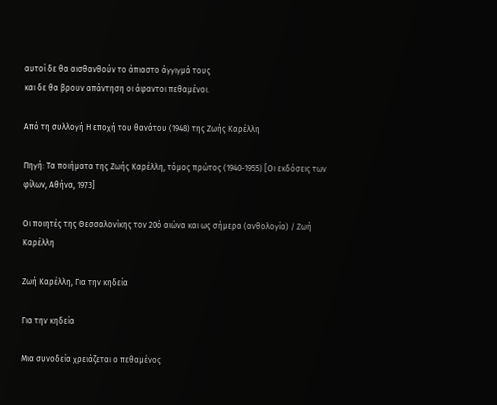αυτοί δε θα αισθανθούν το άπιαστο άγγιγμά τους
και δε θα βρουν απάντηση οι άφαντοι πεθαμένοι.

Από τη συλλογή Η εποχή του θανάτου (1948) της Ζωής Καρέλλη

Πηγή: Τα ποιήματα της Ζωής Καρέλλη, τόμος πρώτος (1940-1955) [Οι εκδόσεις των φίλων, Αθήνα, 1973]

Οι ποιητές της Θεσσαλονίκης τον 20ό αιώνα και ως σήμερα (ανθολογία) / Ζωή Καρέλλη

Ζωή Καρέλλη, Για την κηδεία

Για την κηδεία

Μια συνοδεία χρειάζεται ο πεθαμένος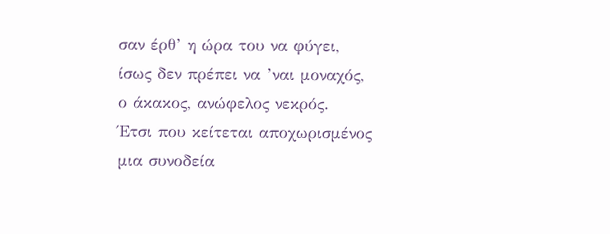σαν έρθ’ η ώρα του να φύγει,
ίσως δεν πρέπει να ’ναι μοναχός,
ο άκακος, ανώφελος νεκρός.
Έτσι που κείτεται αποχωρισμένος
μια συνοδεία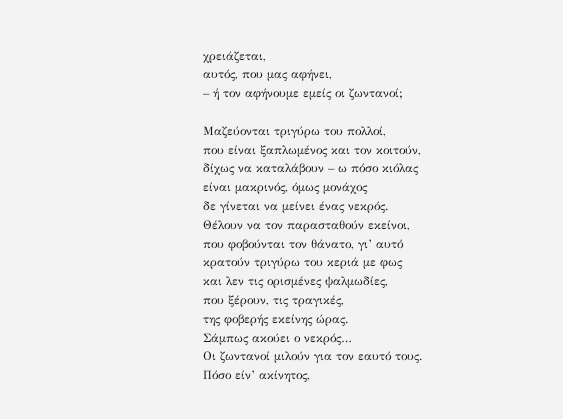χρειάζεται,
αυτός, που μας αφήνει,
– ή τον αφήνουμε εμείς οι ζωντανοί;

Μαζεύονται τριγύρω του πολλοί,
που είναι ξαπλωμένος και τον κοιτούν,
δίχως να καταλάβουν – ω πόσο κιόλας
είναι μακρινός, όμως μονάχος
δε γίνεται να μείνει ένας νεκρός.
Θέλουν να τον παρασταθούν εκείνοι,
που φοβούνται τον θάνατο, γι’ αυτό
κρατούν τριγύρω του κεριά με φως
και λεν τις ορισμένες ψαλμωδίες,
που ξέρουν, τις τραγικές,
της φοβερής εκείνης ώρας.
Σάμπως ακούει ο νεκρός…
Οι ζωντανοί μιλούν για τον εαυτό τους.
Πόσο είν’ ακίνητος,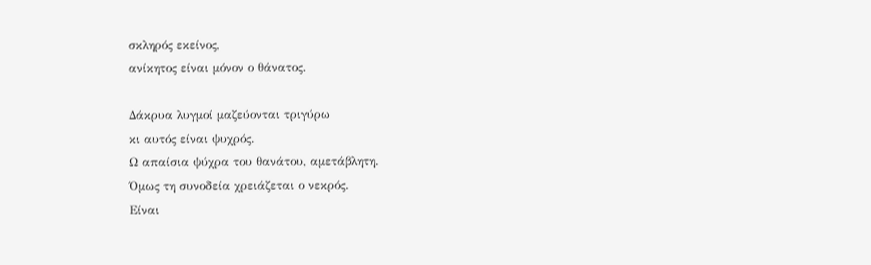σκληρός εκείνος,
ανίκητος είναι μόνον ο θάνατος.

Δάκρυα λυγμοί μαζεύονται τριγύρω
κι αυτός είναι ψυχρός.
Ω απαίσια ψύχρα του θανάτου, αμετάβλητη.
Όμως τη συνοδεία χρειάζεται ο νεκρός.
Είναι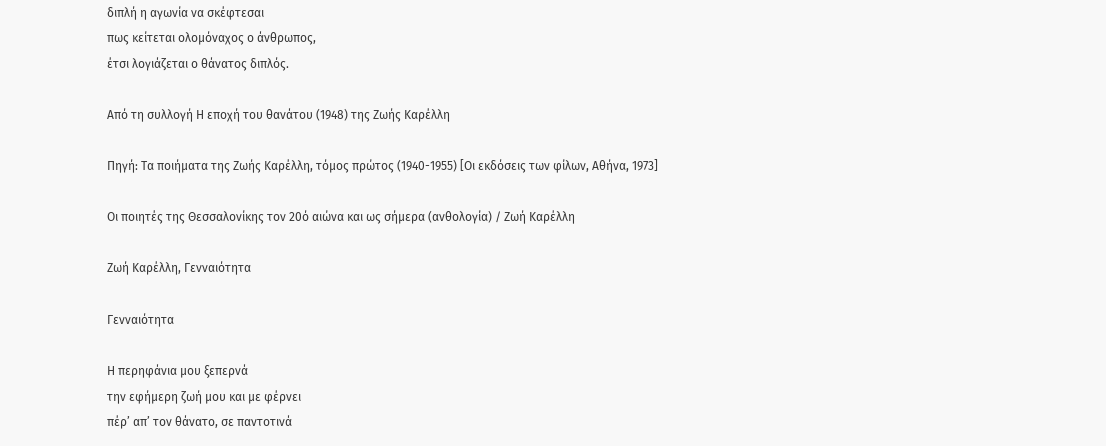διπλή η αγωνία να σκέφτεσαι
πως κείτεται ολομόναχος ο άνθρωπος,
έτσι λογιάζεται ο θάνατος διπλός.

Από τη συλλογή Η εποχή του θανάτου (1948) της Ζωής Καρέλλη

Πηγή: Τα ποιήματα της Ζωής Καρέλλη, τόμος πρώτος (1940-1955) [Οι εκδόσεις των φίλων, Αθήνα, 1973]

Οι ποιητές της Θεσσαλονίκης τον 20ό αιώνα και ως σήμερα (ανθολογία) / Ζωή Καρέλλη

Ζωή Καρέλλη, Γενναιότητα

Γενναιότητα

Η περηφάνια μου ξεπερνά
την εφήμερη ζωή μου και με φέρνει
πέρ’ απ’ τον θάνατο, σε παντοτινά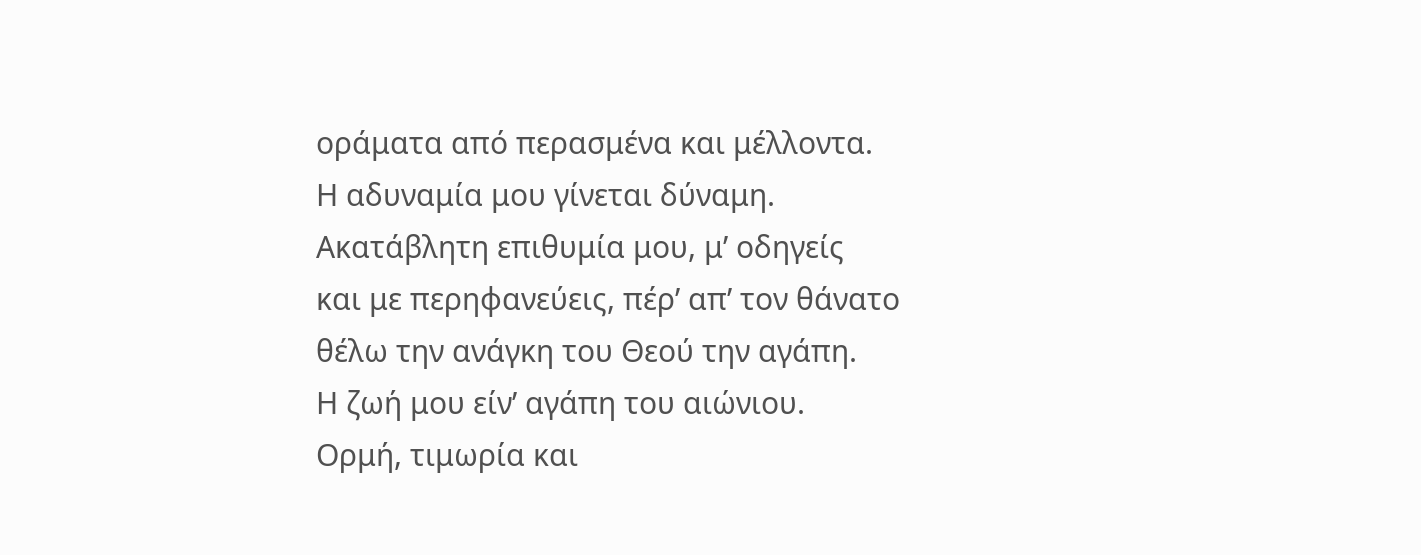οράματα από περασμένα και μέλλοντα.
Η αδυναμία μου γίνεται δύναμη.
Ακατάβλητη επιθυμία μου, μ’ οδηγείς
και με περηφανεύεις, πέρ’ απ’ τον θάνατο
θέλω την ανάγκη του Θεού την αγάπη.
Η ζωή μου είν’ αγάπη του αιώνιου.
Ορμή, τιμωρία και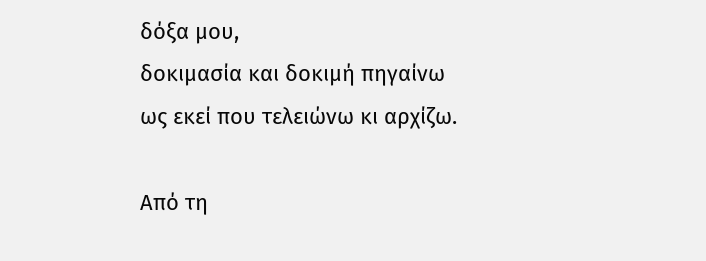δόξα μου,
δοκιμασία και δοκιμή πηγαίνω
ως εκεί που τελειώνω κι αρχίζω.

Από τη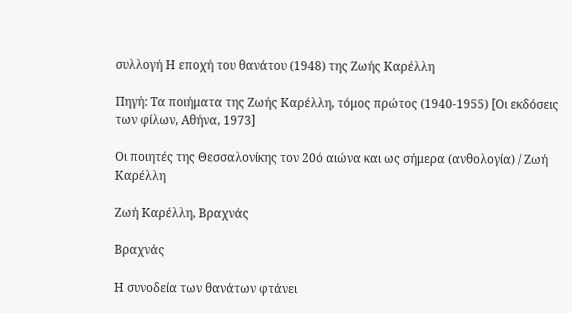συλλογή Η εποχή του θανάτου (1948) της Ζωής Καρέλλη

Πηγή: Τα ποιήματα της Ζωής Καρέλλη, τόμος πρώτος (1940-1955) [Οι εκδόσεις των φίλων, Αθήνα, 1973]

Οι ποιητές της Θεσσαλονίκης τον 20ό αιώνα και ως σήμερα (ανθολογία) / Ζωή Καρέλλη

Ζωή Καρέλλη, Βραχνάς

Βραχνάς

Η συνοδεία των θανάτων φτάνει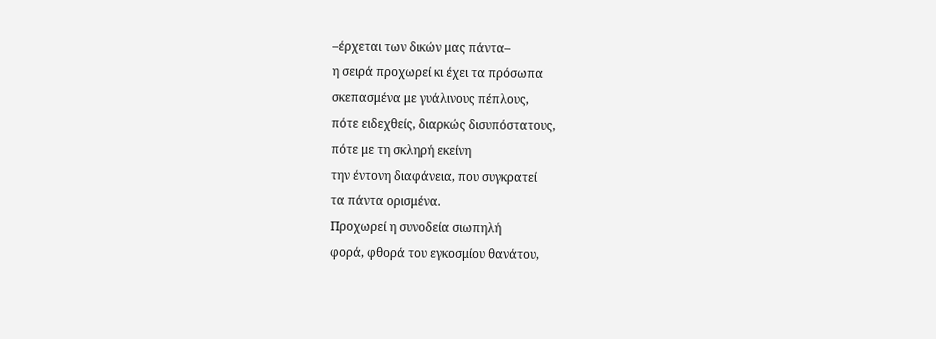–έρχεται των δικών μας πάντα–
η σειρά προχωρεί κι έχει τα πρόσωπα
σκεπασμένα με γυάλινους πέπλους,
πότε ειδεχθείς, διαρκώς δισυπόστατους,
πότε με τη σκληρή εκείνη
την έντονη διαφάνεια, που συγκρατεί
τα πάντα ορισμένα.
Προχωρεί η συνοδεία σιωπηλή
φορά, φθορά του εγκοσμίου θανάτου,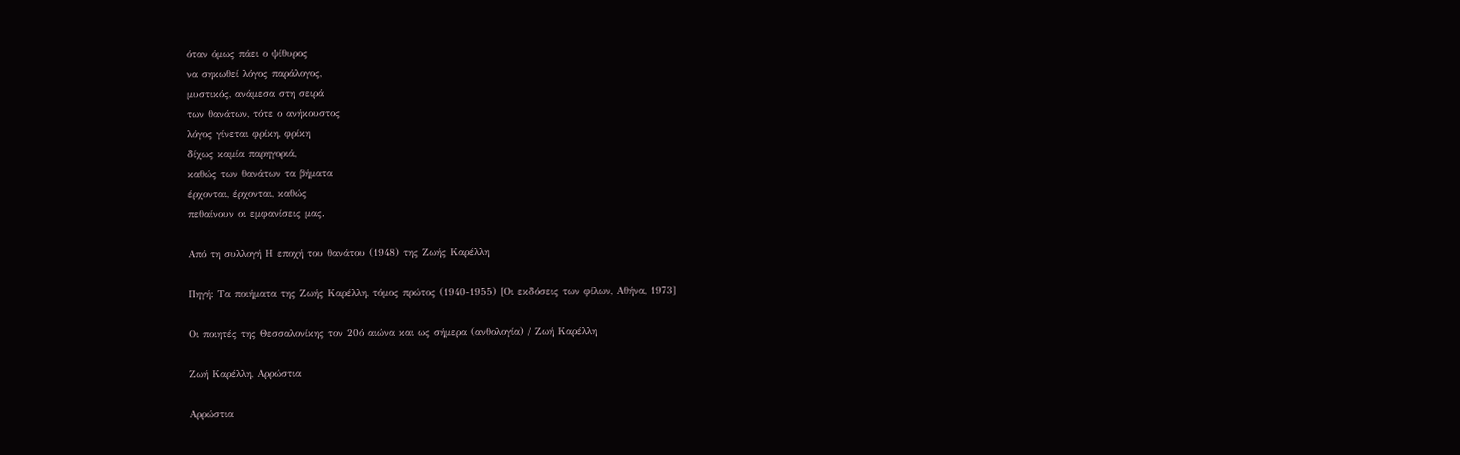όταν όμως πάει ο ψίθυρος
να σηκωθεί λόγος παράλογος,
μυστικός, ανάμεσα στη σειρά
των θανάτων, τότε ο ανήκουστος
λόγος γίνεται φρίκη, φρίκη
δίχως καμία παρηγοριά,
καθώς των θανάτων τα βήματα
έρχονται, έρχονται, καθώς
πεθαίνουν οι εμφανίσεις μας.

Από τη συλλογή Η εποχή του θανάτου (1948) της Ζωής Καρέλλη

Πηγή: Τα ποιήματα της Ζωής Καρέλλη, τόμος πρώτος (1940-1955) [Οι εκδόσεις των φίλων, Αθήνα, 1973]

Οι ποιητές της Θεσσαλονίκης τον 20ό αιώνα και ως σήμερα (ανθολογία) / Ζωή Καρέλλη

Ζωή Καρέλλη, Αρρώστια

Αρρώστια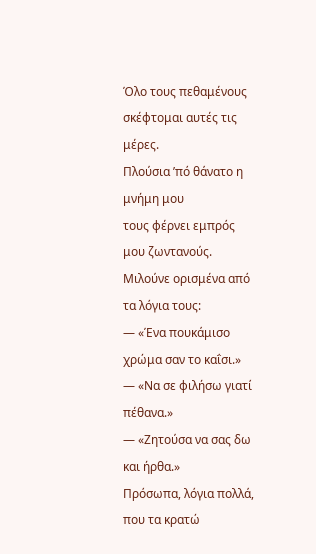Όλο τους πεθαμένους σκέφτομαι αυτές τις μέρες.
Πλούσια ’πό θάνατο η μνήμη μου
τους φέρνει εμπρός μου ζωντανούς.
Μιλούνε ορισμένα από τα λόγια τους:
— «Ένα πουκάμισο χρώμα σαν το καΐσι.»
— «Να σε φιλήσω γιατί πέθανα.»
— «Ζητούσα να σας δω και ήρθα.»
Πρόσωπα, λόγια πολλά, που τα κρατώ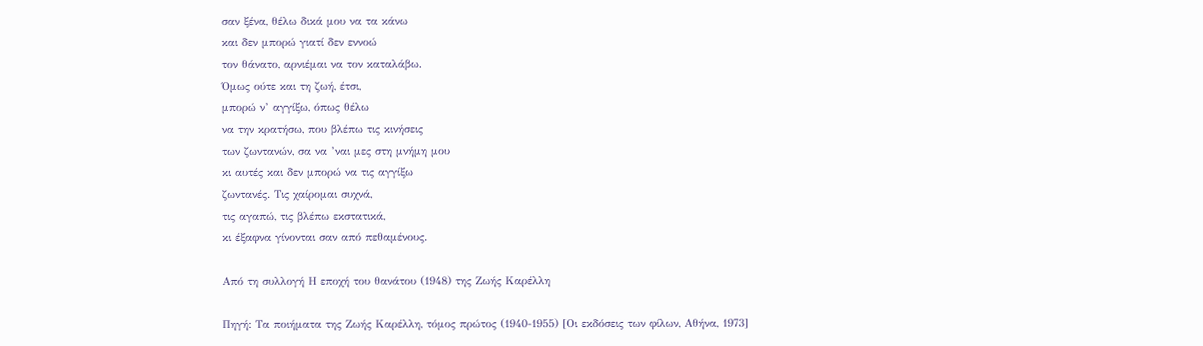σαν ξένα, θέλω δικά μου να τα κάνω
και δεν μπορώ γιατί δεν εννοώ
τον θάνατο, αρνιέμαι να τον καταλάβω.
Όμως ούτε και τη ζωή, έτσι,
μπορώ ν’ αγγίξω, όπως θέλω
να την κρατήσω, που βλέπω τις κινήσεις
των ζωντανών, σα να ’ναι μες στη μνήμη μου
κι αυτές και δεν μπορώ να τις αγγίξω
ζωντανές. Τις χαίρομαι συχνά,
τις αγαπώ, τις βλέπω εκστατικά,
κι έξαφνα γίνονται σαν από πεθαμένους.

Από τη συλλογή Η εποχή του θανάτου (1948) της Ζωής Καρέλλη

Πηγή: Τα ποιήματα της Ζωής Καρέλλη, τόμος πρώτος (1940-1955) [Οι εκδόσεις των φίλων, Αθήνα, 1973]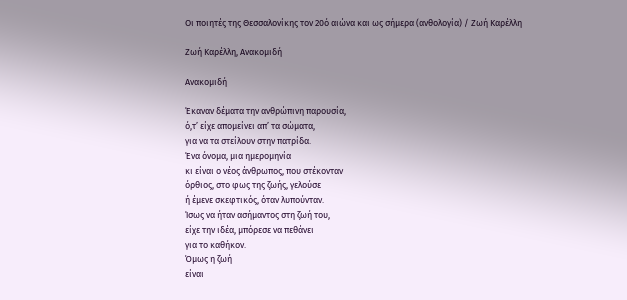Οι ποιητές της Θεσσαλονίκης τον 20ό αιώνα και ως σήμερα (ανθολογία) / Ζωή Καρέλλη

Ζωή Καρέλλη, Ανακομιδή

Ανακομιδή

Έκαναν δέματα την ανθρώπινη παρουσία,
ό,τ’ είχε απομείνει απ’ τα σώματα,
για να τα στείλουν στην πατρίδα.
Ένα όνομα, μια ημερομηνία
κι είναι ο νέος άνθρωπος, που στέκονταν
όρθιος, στο φως της ζωής, γελούσε
ή έμενε σκεφτικός, όταν λυπούνταν.
Ίσως να ήταν ασήμαντος στη ζωή του,
είχε την ιδέα, μπόρεσε να πεθάνει
για το καθήκον.
Όμως η ζωή
είναι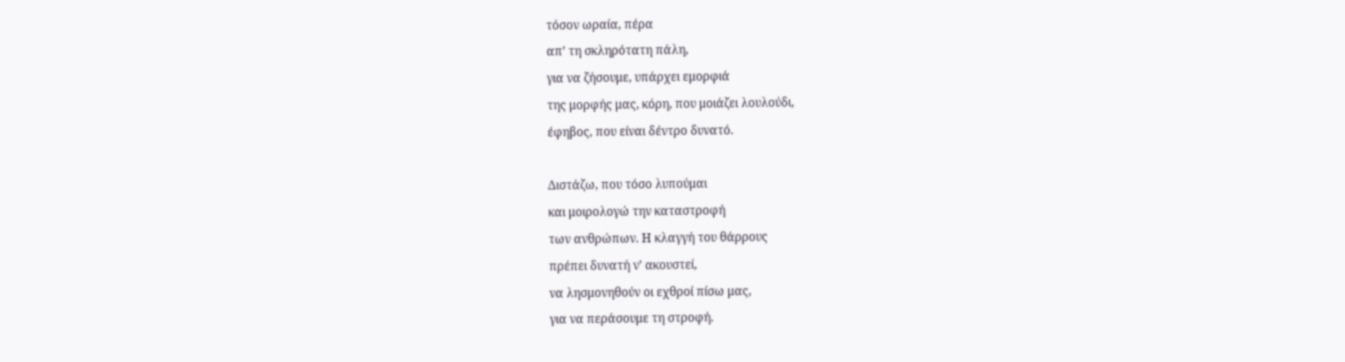τόσον ωραία, πέρα
απ’ τη σκληρότατη πάλη,
για να ζήσουμε, υπάρχει εμορφιά
της μορφής μας, κόρη, που μοιάζει λουλούδι,
έφηβος, που είναι δέντρο δυνατό.

Διστάζω, που τόσο λυπούμαι
και μοιρολογώ την καταστροφή
των ανθρώπων. Η κλαγγή του θάρρους
πρέπει δυνατή ν’ ακουστεί,
να λησμονηθούν οι εχθροί πίσω μας,
για να περάσουμε τη στροφή.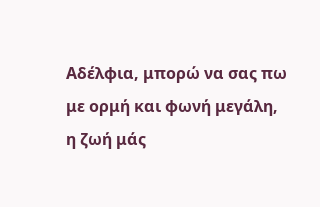Αδέλφια, μπορώ να σας πω
με ορμή και φωνή μεγάλη,
η ζωή μάς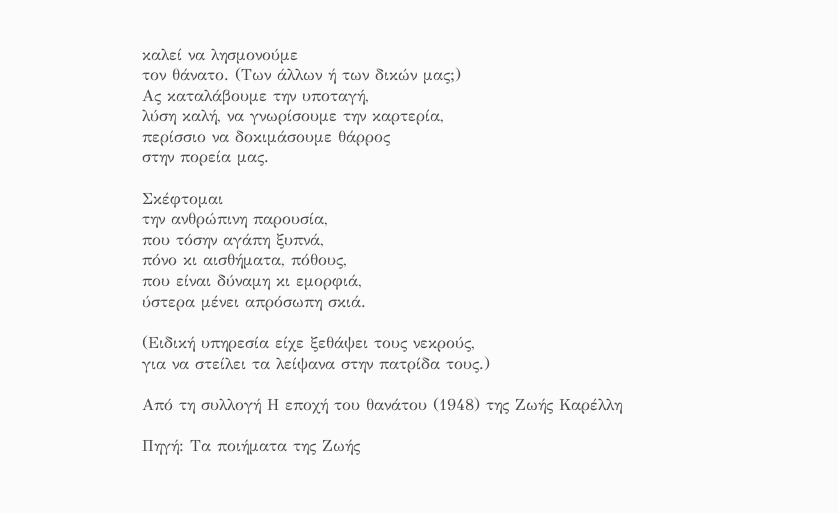καλεί να λησμονούμε
τον θάνατο. (Των άλλων ή των δικών μας;)
Ας καταλάβουμε την υποταγή,
λύση καλή, να γνωρίσουμε την καρτερία,
περίσσιο να δοκιμάσουμε θάρρος
στην πορεία μας.

Σκέφτομαι
την ανθρώπινη παρουσία,
που τόσην αγάπη ξυπνά,
πόνο κι αισθήματα, πόθους,
που είναι δύναμη κι εμορφιά,
ύστερα μένει απρόσωπη σκιά.

(Ειδική υπηρεσία είχε ξεθάψει τους νεκρούς,
για να στείλει τα λείψανα στην πατρίδα τους.)

Από τη συλλογή Η εποχή του θανάτου (1948) της Ζωής Καρέλλη

Πηγή: Τα ποιήματα της Ζωής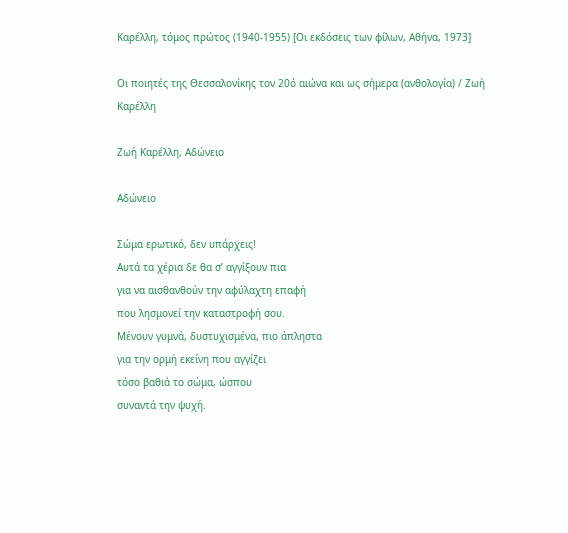Καρέλλη, τόμος πρώτος (1940-1955) [Οι εκδόσεις των φίλων, Αθήνα, 1973]

Οι ποιητές της Θεσσαλονίκης τον 20ό αιώνα και ως σήμερα (ανθολογία) / Ζωή Καρέλλη

Ζωή Καρέλλη, Αδώνειο

Αδώνειο

Σώμα ερωτικό, δεν υπάρχεις!
Αυτά τα χέρια δε θα σ’ αγγίξουν πια
για να αισθανθούν την αφύλαχτη επαφή
που λησμονεί την καταστροφή σου.
Μένουν γυμνά, δυστυχισμένα, πιο άπληστα
για την ορμή εκείνη που αγγίζει
τόσο βαθιά το σώμα, ώσπου
συναντά την ψυχή.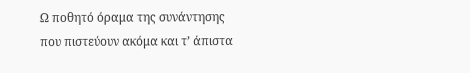Ω ποθητό όραμα της συνάντησης
που πιστεύουν ακόμα και τ’ άπιστα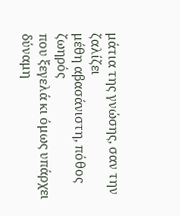μάτια της γνώσης, σαν την ζαλίζει
μέθη αβασάνιστη, πόθος ζωηρός
που ξεγελά κι όμως υπάρχει
δύναμη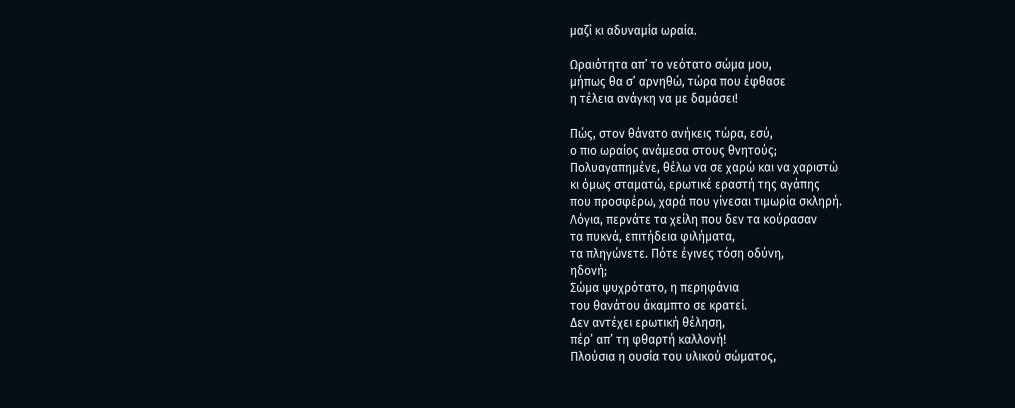μαζί κι αδυναμία ωραία.

Ωραιότητα απ’ το νεότατο σώμα μου,
μήπως θα σ’ αρνηθώ, τώρα που έφθασε
η τέλεια ανάγκη να με δαμάσει!

Πώς, στον θάνατο ανήκεις τώρα, εσύ,
ο πιο ωραίος ανάμεσα στους θνητούς;
Πολυαγαπημένε, θέλω να σε χαρώ και να χαριστώ
κι όμως σταματώ, ερωτικέ εραστή της αγάπης
που προσφέρω, χαρά που γίνεσαι τιμωρία σκληρή.
Λόγια, περνάτε τα χείλη που δεν τα κούρασαν
τα πυκνά, επιτήδεια φιλήματα,
τα πληγώνετε. Πότε έγινες τόση οδύνη,
ηδονή;
Σώμα ψυχρότατο, η περηφάνια
του θανάτου άκαμπτο σε κρατεί.
Δεν αντέχει ερωτική θέληση,
πέρ’ απ’ τη φθαρτή καλλονή!
Πλούσια η ουσία του υλικού σώματος,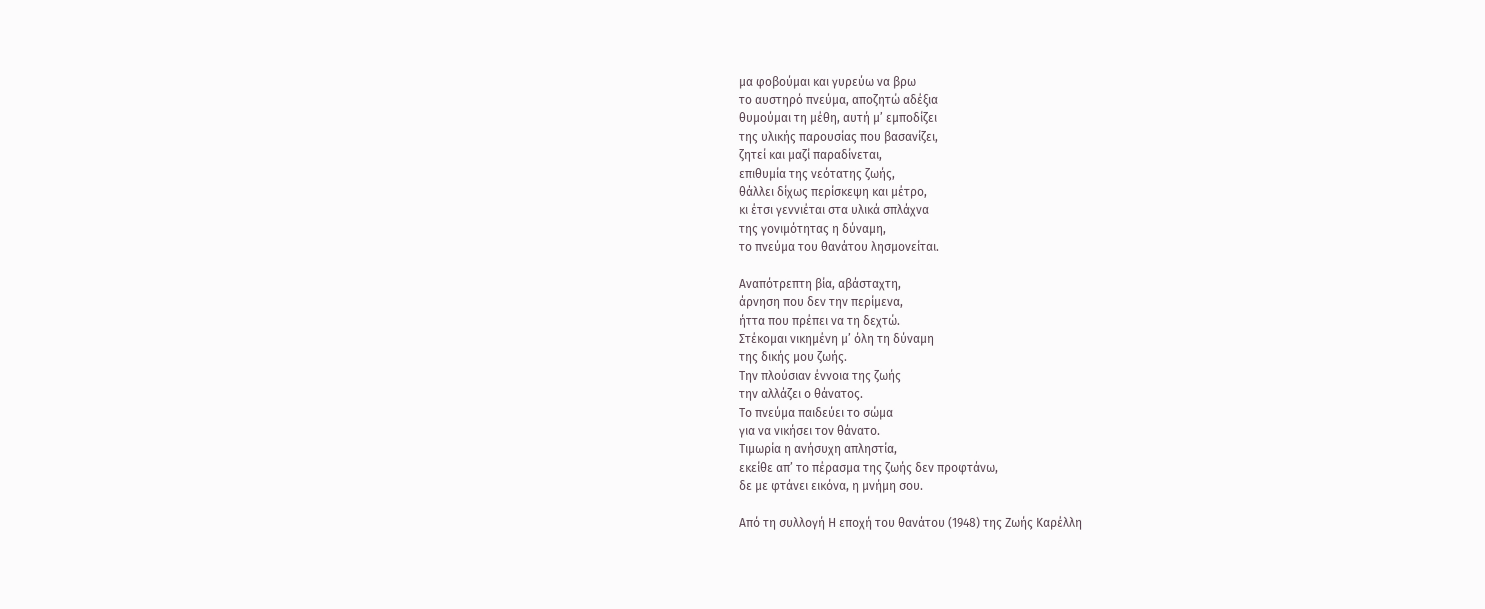μα φοβούμαι και γυρεύω να βρω
το αυστηρό πνεύμα, αποζητώ αδέξια
θυμούμαι τη μέθη, αυτή μ’ εμποδίζει
της υλικής παρουσίας που βασανίζει,
ζητεί και μαζί παραδίνεται,
επιθυμία της νεότατης ζωής,
θάλλει δίχως περίσκεψη και μέτρο,
κι έτσι γεννιέται στα υλικά σπλάχνα
της γονιμότητας η δύναμη,
το πνεύμα του θανάτου λησμονείται.

Αναπότρεπτη βία, αβάσταχτη,
άρνηση που δεν την περίμενα,
ήττα που πρέπει να τη δεχτώ.
Στέκομαι νικημένη μ’ όλη τη δύναμη
της δικής μου ζωής.
Την πλούσιαν έννοια της ζωής
την αλλάζει ο θάνατος.
Το πνεύμα παιδεύει το σώμα
για να νικήσει τον θάνατο.
Τιμωρία η ανήσυχη απληστία,
εκείθε απ’ το πέρασμα της ζωής δεν προφτάνω,
δε με φτάνει εικόνα, η μνήμη σου.

Από τη συλλογή Η εποχή του θανάτου (1948) της Ζωής Καρέλλη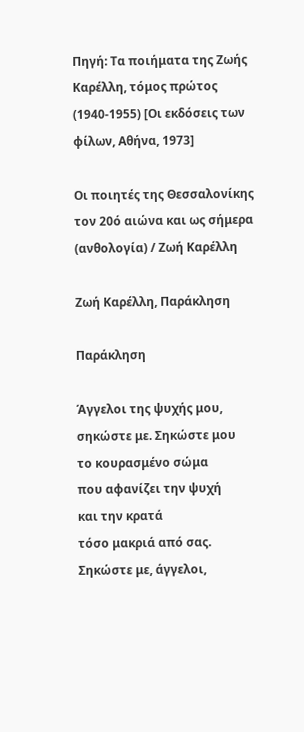Πηγή: Τα ποιήματα της Ζωής Καρέλλη, τόμος πρώτος (1940-1955) [Οι εκδόσεις των φίλων, Αθήνα, 1973]

Οι ποιητές της Θεσσαλονίκης τον 20ό αιώνα και ως σήμερα (ανθολογία) / Ζωή Καρέλλη

Ζωή Καρέλλη, Παράκληση

Παράκληση

Άγγελοι της ψυχής μου,
σηκώστε με. Σηκώστε μου
το κουρασμένο σώμα
που αφανίζει την ψυχή
και την κρατά
τόσο μακριά από σας.
Σηκώστε με, άγγελοι,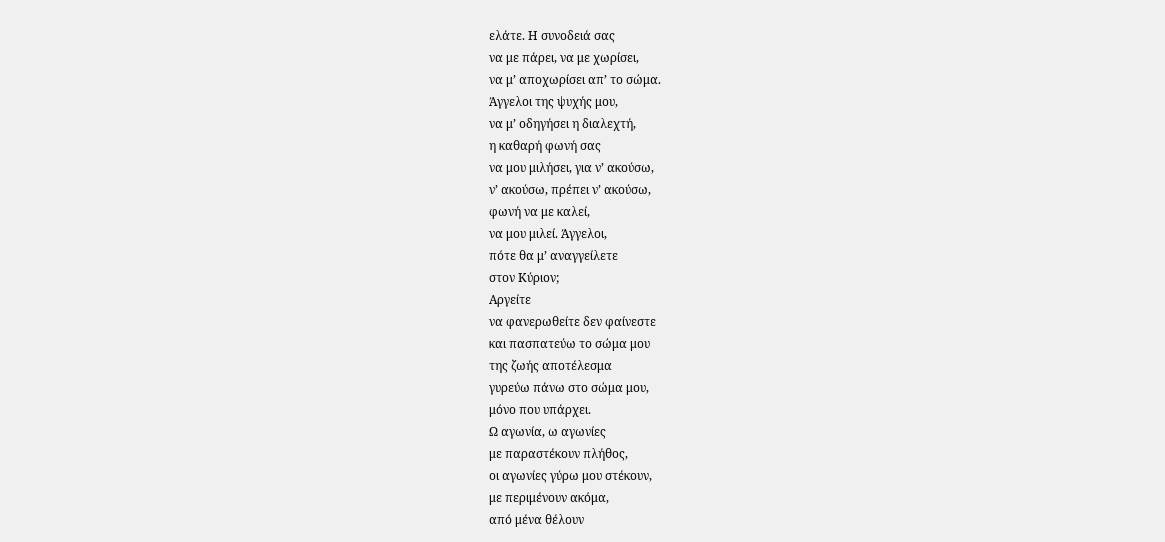ελάτε. Η συνοδειά σας
να με πάρει, να με χωρίσει,
να μ’ αποχωρίσει απ’ το σώμα.
Άγγελοι της ψυχής μου,
να μ’ οδηγήσει η διαλεχτή,
η καθαρή φωνή σας
να μου μιλήσει, για ν’ ακούσω,
ν’ ακούσω, πρέπει ν’ ακούσω,
φωνή να με καλεί,
να μου μιλεί. Άγγελοι,
πότε θα μ’ αναγγείλετε
στον Κύριον;
Αργείτε
να φανερωθείτε δεν φαίνεστε
και πασπατεύω το σώμα μου
της ζωής αποτέλεσμα
γυρεύω πάνω στο σώμα μου,
μόνο που υπάρχει.
Ω αγωνία, ω αγωνίες
με παραστέκουν πλήθος,
οι αγωνίες γύρω μου στέκουν,
με περιμένουν ακόμα,
από μένα θέλουν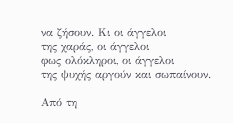να ζήσουν. Κι οι άγγελοι
της χαράς, οι άγγελοι
φως ολόκληροι, οι άγγελοι
της ψυχής αργούν και σωπαίνουν.

Από τη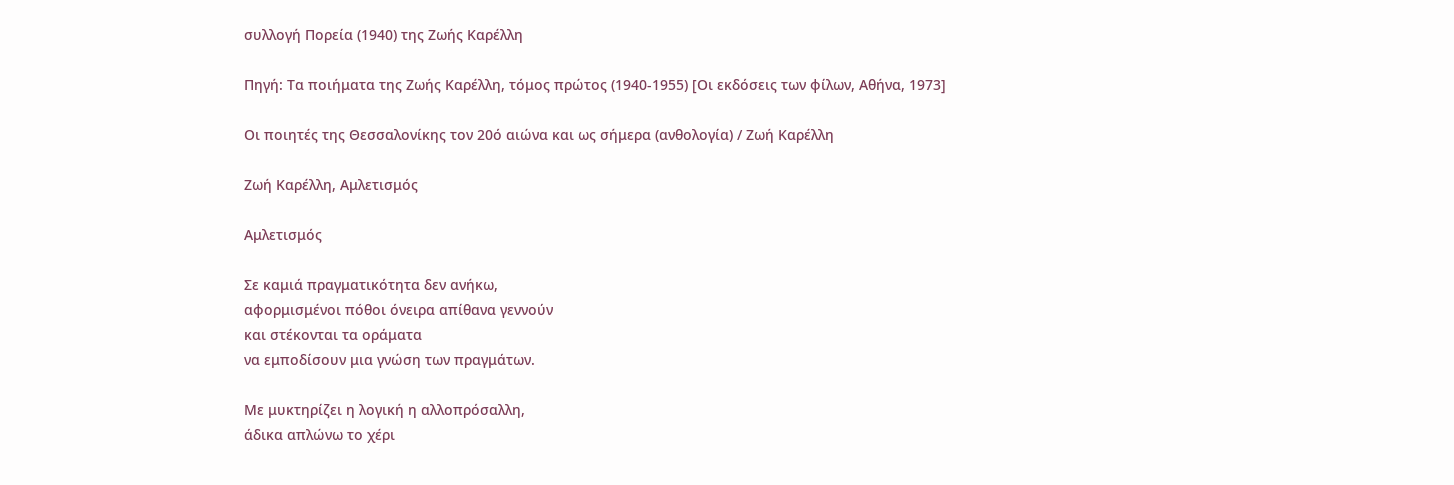συλλογή Πορεία (1940) της Ζωής Καρέλλη

Πηγή: Τα ποιήματα της Ζωής Καρέλλη, τόμος πρώτος (1940-1955) [Οι εκδόσεις των φίλων, Αθήνα, 1973]

Οι ποιητές της Θεσσαλονίκης τον 20ό αιώνα και ως σήμερα (ανθολογία) / Ζωή Καρέλλη

Ζωή Καρέλλη, Αμλετισμός

Αμλετισμός

Σε καμιά πραγματικότητα δεν ανήκω,
αφορμισμένοι πόθοι όνειρα απίθανα γεννούν
και στέκονται τα οράματα
να εμποδίσουν μια γνώση των πραγμάτων.

Με μυκτηρίζει η λογική η αλλοπρόσαλλη,
άδικα απλώνω το χέρι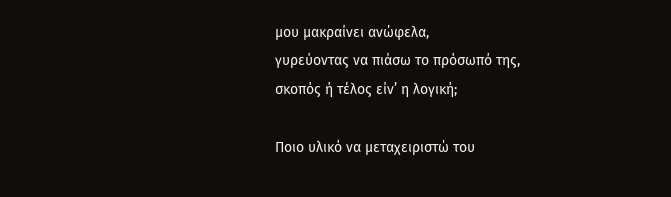μου μακραίνει ανώφελα,
γυρεύοντας να πιάσω το πρόσωπό της,
σκοπός ή τέλος είν’ η λογική;

Ποιο υλικό να μεταχειριστώ του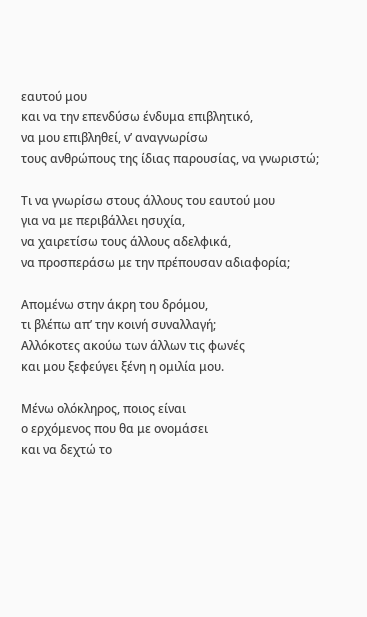εαυτού μου
και να την επενδύσω ένδυμα επιβλητικό,
να μου επιβληθεί, ν’ αναγνωρίσω
τους ανθρώπους της ίδιας παρουσίας, να γνωριστώ;

Τι να γνωρίσω στους άλλους του εαυτού μου
για να με περιβάλλει ησυχία,
να χαιρετίσω τους άλλους αδελφικά,
να προσπεράσω με την πρέπουσαν αδιαφορία;

Απομένω στην άκρη του δρόμου,
τι βλέπω απ’ την κοινή συναλλαγή;
Αλλόκοτες ακούω των άλλων τις φωνές
και μου ξεφεύγει ξένη η ομιλία μου.

Μένω ολόκληρος, ποιος είναι
ο ερχόμενος που θα με ονομάσει
και να δεχτώ το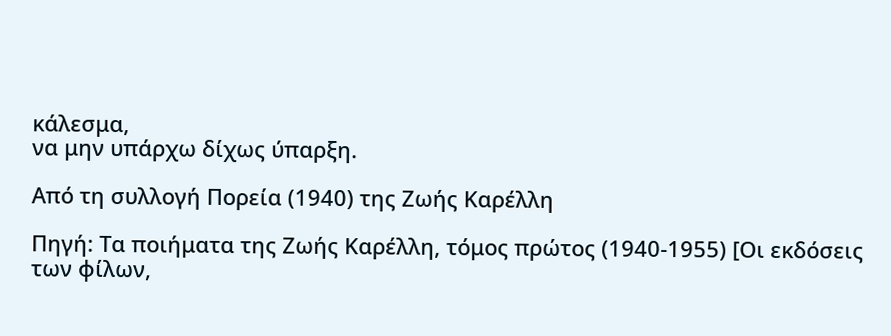κάλεσμα,
να μην υπάρχω δίχως ύπαρξη.

Από τη συλλογή Πορεία (1940) της Ζωής Καρέλλη

Πηγή: Τα ποιήματα της Ζωής Καρέλλη, τόμος πρώτος (1940-1955) [Οι εκδόσεις των φίλων,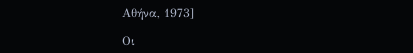Αθήνα, 1973]

Οι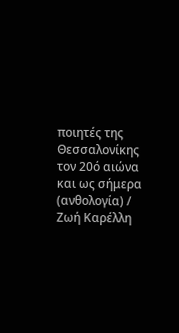ποιητές της Θεσσαλονίκης τον 20ό αιώνα και ως σήμερα (ανθολογία) / Ζωή Καρέλλη